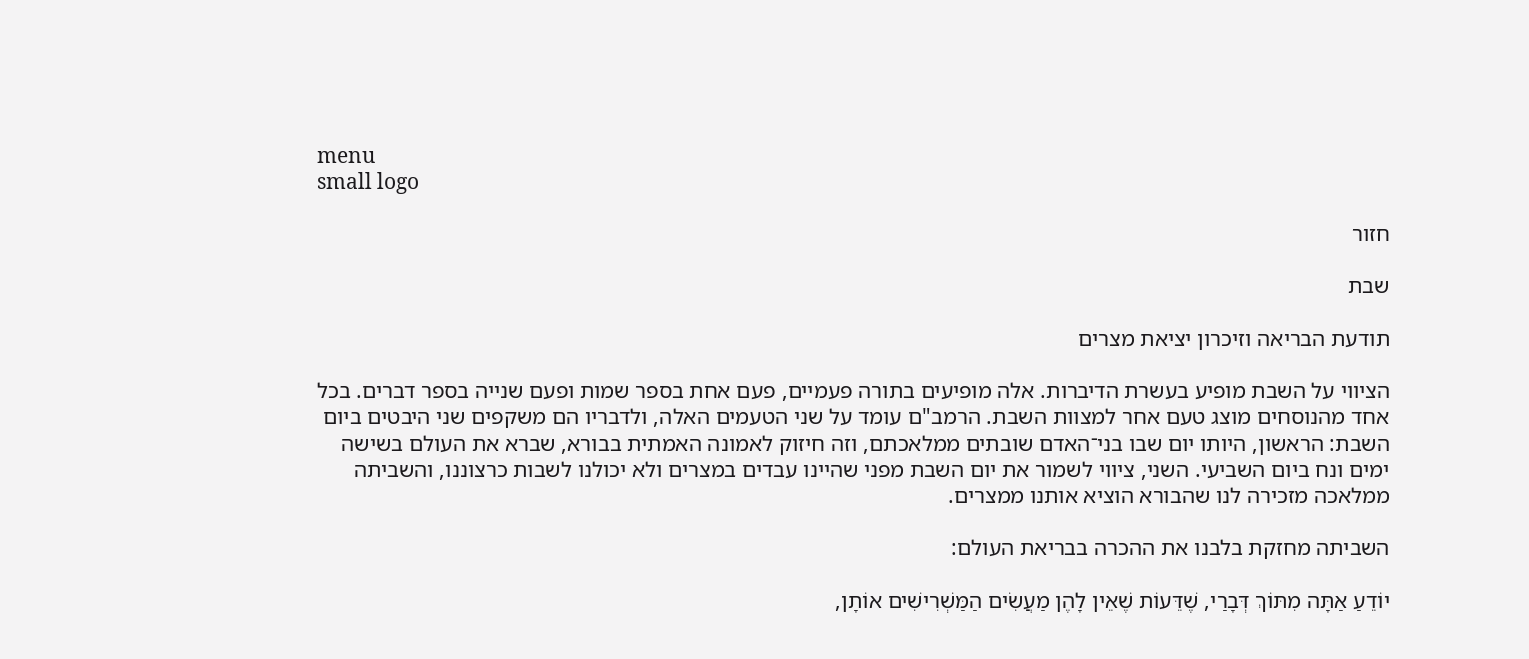menu
small logo

חזור

שבת

תודעת הבריאה וזיכרון יציאת מצרים

הציווי על השבת מופיע בעשרת הדיברות. אלה מופיעים בתורה פעמיים, פעם אחת בספר שמות ופעם שנייה בספר דברים. בכל אחד מהנוסחים מוצג טעם אחר למצוות השבת. הרמב"ם עומד על שני הטעמים האלה, ולדבריו הם משקפים שני היבטים ביום השבת: הראשון, היותו יום שבו בני־האדם שובתים ממלאכתם, וזה חיזוק לאמונה האמתית בבורא, שברא את העולם בשישה ימים ונח ביום השביעי. השני, ציווי לשמור את יום השבת מפני שהיינו עבדים במצרים ולא יכולנו לשבות כרצוננו, והשביתה ממלאכה מזכירה לנו שהבורא הוציא אותנו ממצרים.

השביתה מחזקת בלבנו את ההכרה בבריאת העולם:

יוֹדֵעַ אַתָּה מִתּוֹךְ דְּבָרַי, שֶׁדֵּעוֹת שֶׁאֵין לָהֶן מַעֲשִׂים הַמַּשְׁרִישִׁים אוֹתָן,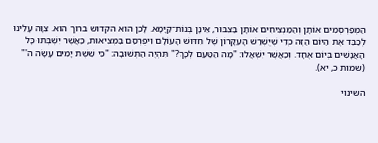הַמְּפַרְסְמִים אוֹתָן וְהַמַּנְצִיחִים אוֹתָן בַּצִּבּוּר, אֵינָן בְּנוֹת־קַיָּמָא. לָכֵן הוּא הקדוש ברוך הוא. צִוָּה עָלֵינוּ לְכַבֵּד אֶת הַיּוֹם הַזֶּה כְּדֵי שֶׁיֻּשְׁרַשׁ הָעִקָּרוֹן שֶׁל חִדּוּשׁ הָעוֹלָם וִיפֻרְסַם בַּמְּצִיאוּת, כַּאֲשֶׁר יִשְׁבְּתוּ כָּל הָאֲנָשִׁים בְּיוֹם אֶחָד. וְכַאֲשֶׁר יִשְׁאֲלוּ: "מָה הַטַּעַם לְכָךְ?" תִּהְיֶה הַתְּשׁוּבָה: "כִּי שֵׁשֶׁת יָמִים עָשָׂה ה'" (שמות כ, יא).

השינוי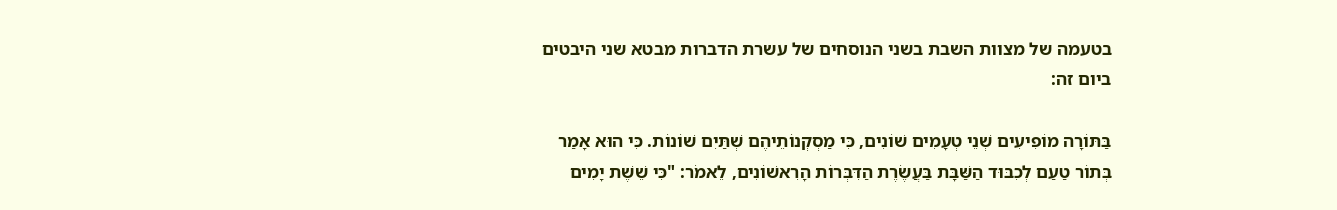בטעמה של מצוות השבת בשני הנוסחים של עשרת הדברות מבטא שני היבטים ביום זה:

בַּתּוֹרָה מוֹפִיעִים שְׁנֵי טְעָמִים שׁוֹנִים, כִּי מַסְקְנוֹתֵיהֶם שְׁתַּיִם שׁוֹנוֹת. כִּי הוּא אָמַר בְּתוֹר טַעַם לְכִבּוּד הַשַּׁבָּת בַּעֲשֶׂרֶת הַדִּבְּרוֹת הָרִאשׁוֹנִים, לֵאמֹר: "כִּי שֵׁשֶׁת יָמִים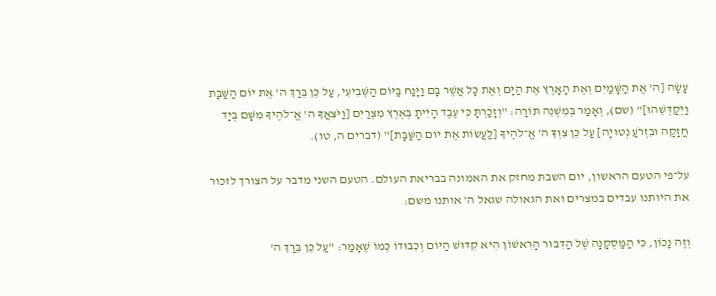עָשָׂה [ה' אֶת הַשָּׁמַיִם וְאֶת הָאָרֶץ אֶת הַיָּם וְאֶת כָּל אֲשֶׁר בָּם וַיָּנַח בַּיּוֹם הַשְּׁבִיעִי, עַל כֵּן בֵּרַךְ ה' אֶת יוֹם הַשַּׁבָּת וַיְקַדְּשֵׁהוּ]" (שם), וְאָמַר בְּמִשְׁנֵה תּוֹרָה: "וְזָכַרְתָּ כִּי עֶבֶד הָיִיתָ בְּאֶרֶץ מִצְרַיִם [וַיֹּצִאֲךָ ה' אֱ־לֹהֶיךָ מִשָּׁם בְּיָד חֲזָקָה וּבִזְרֹעַ נְטוּיָה] עַל כֵּן צִוְּךָ ה' אֱ־לֹהֶיךָ [לַעֲשׂוֹת אֶת יוֹם הַשַּׁבָּת]" (דברים ה, טו).

על־פי הטעם הראשון, יום השבת מחזק את האמונה בבריאת העולם. הטעם השני מדבר על הצורך לזכור את היותנו עבדים במצרים ואת הגאולה שגאל ה' אותנו משם:

וְזֶה נָכוֹן, כִּי הַמַּסְקָנָה שֶׁל הַדִּבּוּר הָרִאשׁוֹן הִיא קִדּוּשׁ הַיּוֹם וְכִבּוּדוֹ כְּמוֹ שֶׁאָמַר: "עַל כֵּן בֵּרַךְ ה'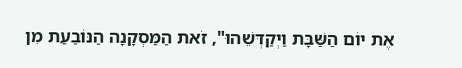אֶת יוֹם הַשַּׁבָּת וַיְקַדְּשֵׁהוּ", זֹאת הַמַּסְקָנָה הַנּוֹבַעַת מִן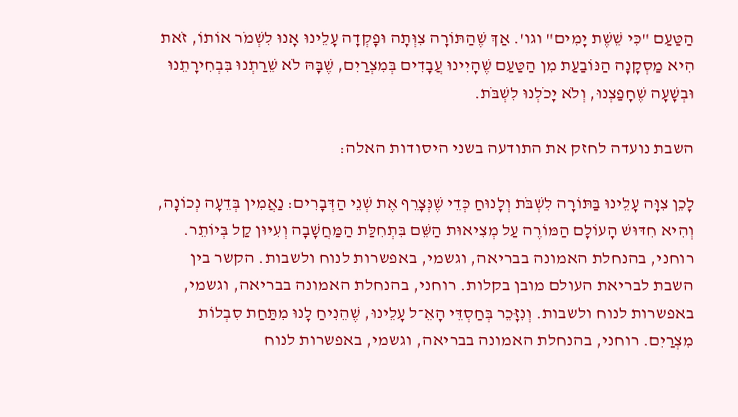הַטַּעַם "כִּי שֵׁשֶׁת יָמִים" וגו'. אַךְ שֶׁהַתּוֹרָה צִוְּתָה וּפָקְדָה עָלֵינוּ אָנוּ לִשְׁמֹר אוֹתוֹ, זֹאת הִיא מַסְקָנָה הַנּוֹבַעַת מִן הַטַּעַם שֶׁהָיִינוּ עֲבָדִים בְּמִצְרַיִם, שֶׁבָּהּ לֹא שֵׁרַתְנוּ בִּבְחִירָתֵנוּ וּבְשָׁעָה שֶׁחָפַצְנוּ, וְלֹא יָכֹלְנוּ לִשְׁבֹּת.

השבת נועדה לחזק את התודעה בשני היסודות האלה:

לָכֵן צִוָּה עָלֵינוּ בַּתּוֹרָה לִשְׁבֹּת וְלָנוּחַ כְּדֵי שֶׁנְּצָרֵף אֶת שְׁנֵי הַדְּבָרִים: נַאֲמִין בְּדֵעָה נְכוֹנָה, וְהִיא חִדּוּשׁ הָעוֹלָם הַמּוֹרֶה עַל מְצִיאוּת הַשֵּׁם בִּתְחִלַּת הַמַּחֲשָׁבָה וְעִיּוּן קַל בְּיוֹתֵר. רוחני, בהנחלת האמונה בבריאה, וגשמי, באפשרות לנוח ולשבות. הקשר בין השבת לבריאת העולם מובן בקלות. רוחני, בהנחלת האמונה בבריאה, וגשמי, באפשרות לנוח ולשבות. וְנִזָּכֵר בְּחַסְדֵּי הָאֵ־ל עָלֵינוּ, שֶׁהֵנִיחַ לָנוּ מִתַּחַת סִבְלוֹת מִצְרַיִם. רוחני, בהנחלת האמונה בבריאה, וגשמי, באפשרות לנוח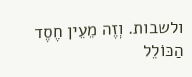ולשבות. וְזֶה מֵעֵין חֶסֶד הַכּוֹלֵל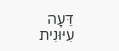דֵּעָה עִיּוּנִית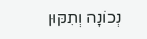נְכוֹנָה וְתִקּוּן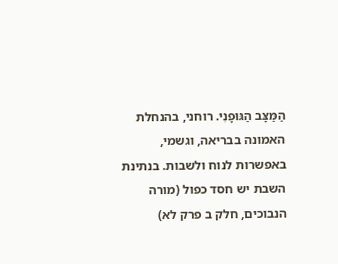הַמַּצָּב הַגּוּפָנִי. רוחני, בהנחלת האמונה בבריאה, וגשמי, באפשרות לנוח ולשבות. בנתינת השבת יש חסד כפול (מורה הנבוכים, חלק ב פרק לא)